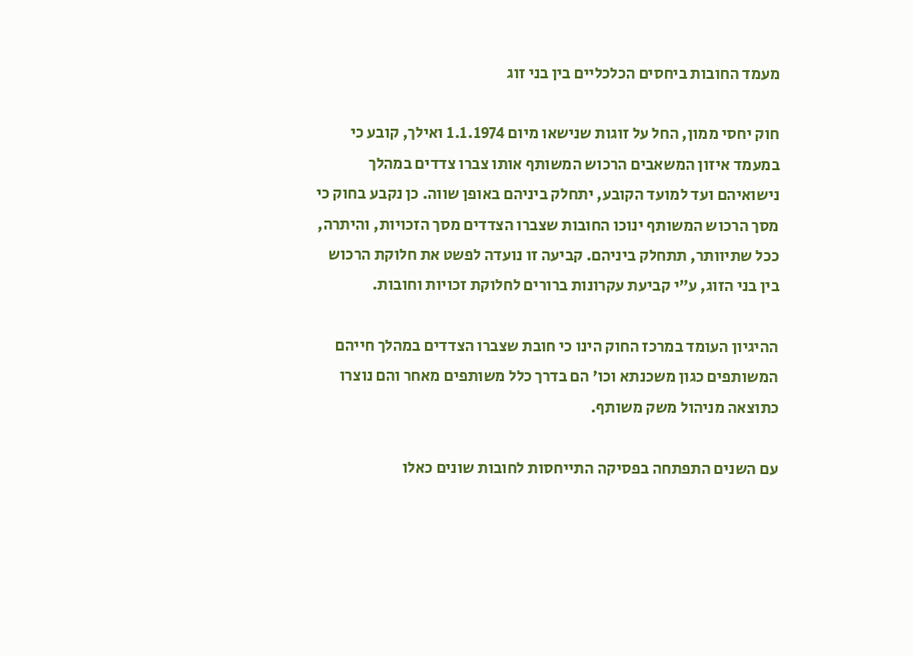מעמד החובות ביחסים הכלכליים בין בני זוג

חוק יחסי ממון, החל על זוגות שנישאו מיום 1.1.1974 ואילך, קובע כי במעמד איזון המשאבים הרכוש המשותף אותו צברו צדדים במהלך נישואיהם ועד למועד הקובע, יתחלק ביניהם באופן שווה. כן נקבע בחוק כי מסך הרכוש המשותף ינוכו החובות שצברו הצדדים מסך הזכויות, והיתרה, ככל שתיוותר, תתחלק ביניהם. קביעה זו נועדה לפשט את חלוקת הרכוש בין בני הזוג, ע”י קביעת עקרונות ברורים לחלוקת זכויות וחובות.

ההיגיון העומד במרכז החוק הינו כי חובת שצברו הצדדים במהלך חייהם המשותפים כגון משכנתא וכו’ הם בדרך כלל משותפים מאחר והם נוצרו כתוצאה מניהול משק משותף.

עם השנים התפתחה בפסיקה התייחסות לחובות שונים כאלו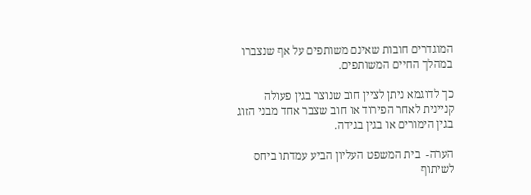המוגדרים חובות שאינם משותפים על אף שנצברו במהלך החיים המשותפים.

כך לדוגמא ניתן לציין חוב שנוצר בגין פעולה קניינית לאחר הפירוד או חוב שצבר אחד מבני הזוג בגין הימורים או בגין בגידה.

הערה-  בית המשפט העליון הביע עמדתו ביחס לשיתוף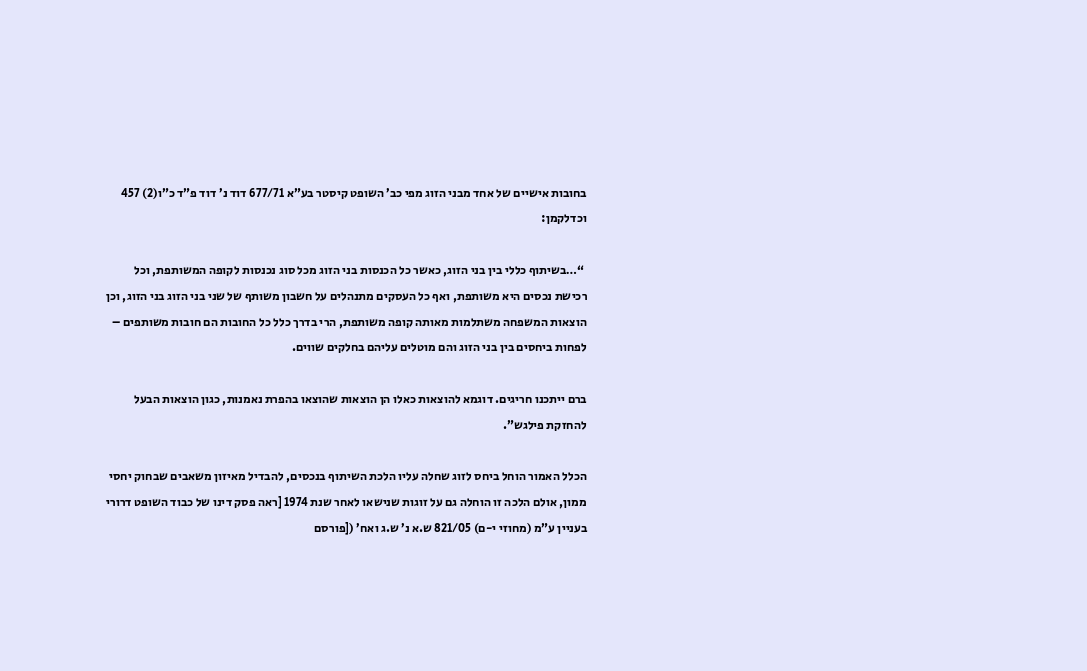בחובות אישיים של אחד מבני הזוג מפי כב’ השופט קיסטר בע”א 677/71 דוד נ’ דוד פ”ד כ”ו(2) 457 וכדלקמן:

 “…בשיתוף כללי בין בני הזוג, כאשר כל הכנסות בני הזוג מכל סוג נכנסות לקופה המשותפת, וכל רכישת נכסים היא משותפת, ואף כל העסקים מתנהלים על חשבון משותף של שני בני הזוג בני הזוג, וכן הוצאות המשפחה משתלמות מאותה קופה משותפת, הרי בדרך כלל כל החובות הם חובות משותפים – לפחות ביחסים בין בני הזוג והם מוטלים עליהם בחלקים שווים.

ברם ייתכנו חריגים. דוגמא להוצאות כאלו הן הוצאות שהוצאו בהפרת נאמנות, כגון הוצאות הבעל להחזקת פילגש”.

הכלל האמור הוחל ביחס לזוג שחלה עליו הלכת השיתוף בנכסים, להבדיל מאיזון משאבים שבחוק יחסי ממון, אולם הלכה זו הוחלה גם על זוגות שנישאו לאחר שנת 1974 [ראה פסק דינו של כבוד השופט דרורי בעניין ע”מ (מחוזי י-ם) 821/05 ש.א נ’ ש.ג ואח’ ([פורסם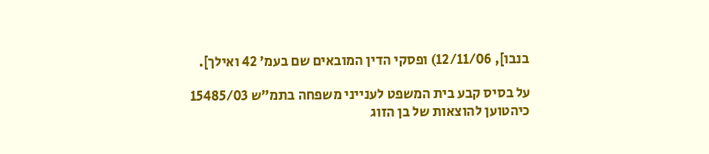בנבו], 12/11/06) ופסקי הדין המובאים שם בעמ’ 42 ואילך].

על בסיס קבע בית המשפט לענייני משפחה בתמ”ש 15485/03  כיהטוען להוצאות של בן הזוג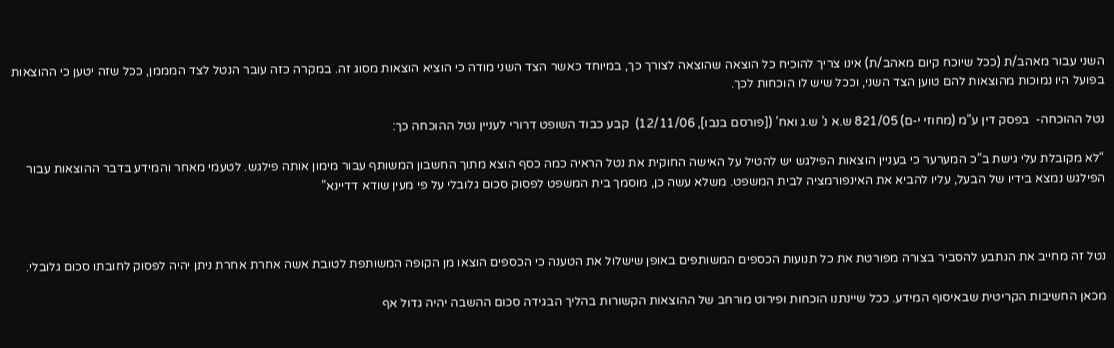השני עבור מאהב/ת (ככל שיוכח קיום מאהב/ת) אינו צריך להוכיח כל הוצאה שהוצאה לצורך כך, במיוחד כאשר הצד השני מודה כי הוציא הוצאות מסוג זה. במקרה כזה עובר הנטל לצד המממן, ככל שזה יטען כי ההוצאות בפועל היו נמוכות מהוצאות להם טוען הצד השני, וככל שיש לו הוכחות לכך.

נטל ההוכחה-  בפסק דין ע”מ (מחוזי י-ם) 821/05 ש.א נ’ ש.ג ואח’ ([פורסם בנבו], 12/11/06)  קבע כבוד השופט דרורי לעניין נטל ההוכחה כך:

“לא מקובלת עלי גישת ב”כ המערער כי בעניין הוצאות הפילגש יש להטיל על האישה החוקית את נטל הראיה כמה כסף הוצא מתוך החשבון המשותף עבור מימון אותה פילגש. לטעמי מאחר והמידע בדבר ההוצאות עבור הפילגש נמצא בידיו של הבעל, עליו להביא את האינפורמציה לבית המשפט. משלא עשה כן, מוסמך בית המשפט לפסוק סכום גלובלי על פי מעין שודא דדיינא”



נטל זה מחייב את הנתבע להסביר בצורה מפורטת את כל תנועות הכספים המשותפים באופן שישלול את הטענה כי הכספים הוצאו מן הקופה המשותפת לטובת אשה אחרת אחרת ניתן יהיה לפסוק לחובתו סכום גלובלי.

מכאן החשיבות הקריטית שבאיסוף המידע. ככל שיינתנו הוכחות ופירוט מורחב של ההוצאות הקשורות בהליך הבגידה סכום ההשבה יהיה גדול אף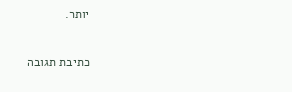יותר.

כתיבת תגובה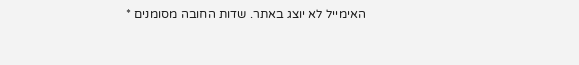האימייל לא יוצג באתר. שדות החובה מסומנים *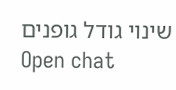שינוי גודל גופנים
Open chat